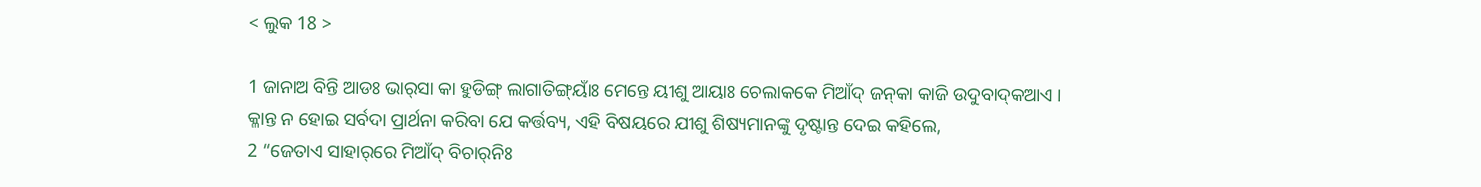< ଲୁକ 18 >

1 ଜାନାଅ ବିନ୍ତି ଆଡଃ ଭାର୍‌ସା କା ହୁଡିଙ୍ଗ୍‌ ଲାଗାତିଙ୍ଗ୍‌ୟାଁଃ ମେନ୍ତେ ୟୀଶୁ ଆୟାଃ ଚେଲାକକେ ମିଆଁଦ୍‌ ଜନ୍‌କା କାଜି ଉଦୁବାଦ୍‌କଆଏ ।
କ୍ଳାନ୍ତ ନ ହୋଇ ସର୍ବଦା ପ୍ରାର୍ଥନା କରିବା ଯେ କର୍ତ୍ତବ୍ୟ, ଏହି ବିଷୟରେ ଯୀଶୁ ଶିଷ୍ୟମାନଙ୍କୁ ଦୃଷ୍ଟାନ୍ତ ଦେଇ କହିଲେ,
2 “ଜେତାଏ ସାହାର୍‌ରେ ମିଆଁଦ୍‌ ବିଚାର୍‌ନିଃ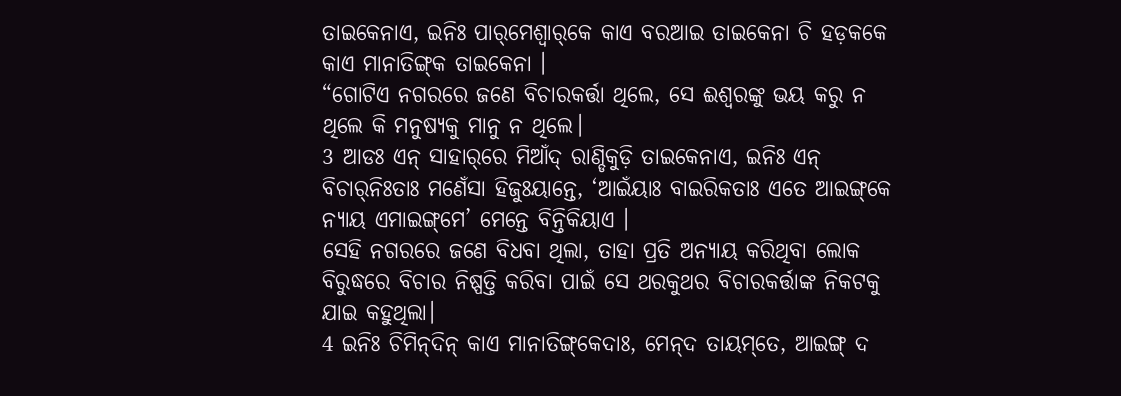ତାଇକେନାଏ, ଇନିଃ ପାର୍‌ମେଶ୍ୱାର୍‌କେ କାଏ ବରଆଇ ତାଇକେନା ଚି ହଡ଼କକେ କାଏ ମାନାତିଙ୍ଗ୍‌କ ତାଇକେନା ।
“ଗୋଟିଏ ନଗରରେ ଜଣେ ବିଚାରକର୍ତ୍ତା ଥିଲେ, ସେ ଈଶ୍ବରଙ୍କୁ ଭୟ କରୁ ନ ଥିଲେ କି ମନୁଷ୍ୟକୁ ମାନୁ ନ ଥିଲେ।
3 ଆଡଃ ଏନ୍‌ ସାହାର୍‌ରେ ମିଆଁଦ୍‌ ରାଣ୍ଡିକୁଡ଼ି ତାଇକେନାଏ, ଇନିଃ ଏନ୍‌ ବିଚାର୍‌ନିଃତାଃ ମଣେଁସା ହିଜୁଃୟାନ୍ତେ, ‘ଆଇଁୟାଃ ବାଇରିକତାଃ ଏତେ ଆଇଙ୍ଗ୍‌କେ ନ୍ୟାୟ ଏମାଇଙ୍ଗ୍‌ମେ’ ମେନ୍ତେ ବିନ୍ତିକିୟାଏ ।
ସେହି ନଗରରେ ଜଣେ ବିଧବା ଥିଲା, ତାହା ପ୍ରତି ଅନ୍ୟାୟ କରିଥିବା ଲୋକ ବିରୁଦ୍ଧରେ ବିଚାର ନିଷ୍ପତ୍ତି କରିବା ପାଇଁ ସେ ଥରକୁଥର ବିଚାରକର୍ତ୍ତାଙ୍କ ନିକଟକୁ ଯାଇ କହୁଥିଲା।
4 ଇନିଃ ଚିମିନ୍‌ଦିନ୍‌ କାଏ ମାନାତିଙ୍ଗ୍‌କେଦାଃ, ମେନ୍‌ଦ ତାୟମ୍‌ତେ, ଆଇଙ୍ଗ୍‌ ଦ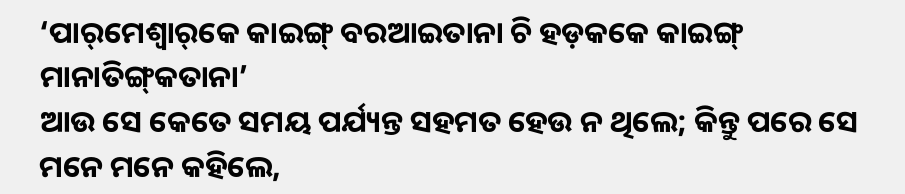‘ପାର୍‌ମେଶ୍ୱାର୍‌କେ କାଇଙ୍ଗ୍‌ ବରଆଇତାନା ଚି ହଡ଼କକେ କାଇଙ୍ଗ୍‌ ମାନାତିଙ୍ଗ୍‌କତାନା’
ଆଉ ସେ କେତେ ସମୟ ପର୍ଯ୍ୟନ୍ତ ସହମତ ହେଉ ନ ଥିଲେ; କିନ୍ତୁ ପରେ ସେ ମନେ ମନେ କହିଲେ,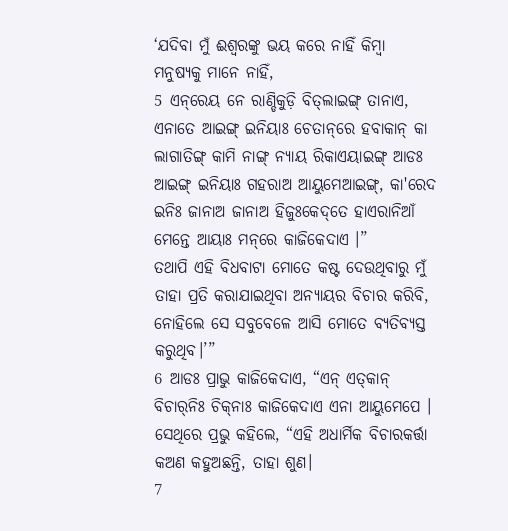‘ଯଦିବା ମୁଁ ଈଶ୍ବରଙ୍କୁ ଭୟ କରେ ନାହିଁ କିମ୍ବା ମନୁଷ୍ୟକୁ ମାନେ ନାହିଁ,
5 ଏନ୍‌ରେୟ ନେ ରାଣ୍ଡିକୁଡ଼ି ବିତ୍‌ଲାଇଙ୍ଗ୍‌ ତାନାଏ, ଏନାତେ ଆଇଙ୍ଗ୍‌ ଇନିୟାଃ ଚେତାନ୍‌ରେ ହବାକାନ୍‌ କା ଲାଗାତିଙ୍ଗ୍‌ କାମି ନାଙ୍ଗ୍‌ ନ୍ୟାୟ ରିକାଏୟାଇଙ୍ଗ୍‌ ଆଡଃ ଆଇଙ୍ଗ୍‌ ଇନିୟାଃ ଗହରାଅ ଆୟୁମେଆଇଙ୍ଗ୍‌, କା'ରେଦ ଇନିଃ ଜାନାଅ ଜାନାଅ ହିଜୁଃକେଦ୍‌ତେ ହାଏରାନିଆଁ ମେନ୍ତେ ଆୟାଃ ମନ୍‌ରେ କାଜିକେଦାଏ ।”
ତଥାପି ଏହି ବିଧବାଟା ମୋତେ କଷ୍ଟ ଦେଉଥିବାରୁ ମୁଁ ତାହା ପ୍ରତି କରାଯାଇଥିବା ଅନ୍ୟାୟର ବିଚାର କରିବି, ନୋହିଲେ ସେ ସବୁବେଳେ ଆସି ମୋତେ ବ୍ୟତିବ୍ୟସ୍ତ କରୁଥିବ।’”
6 ଆଡଃ ପ୍ରାଭୁ କାଜିକେଦାଏ, “ଏନ୍‌ ଏତ୍‌କାନ୍‌ ବିଚାର୍‌ନିଃ ଚିକ୍‌ନାଃ କାଜିକେଦାଏ ଏନା ଆୟୁମେପେ ।
ସେଥିରେ ପ୍ରଭୁ କହିଲେ, “ଏହି ଅଧାର୍ମିକ ବିଚାରକର୍ତ୍ତା କଅଣ କହୁଅଛନ୍ତି, ତାହା ଶୁଣ।
7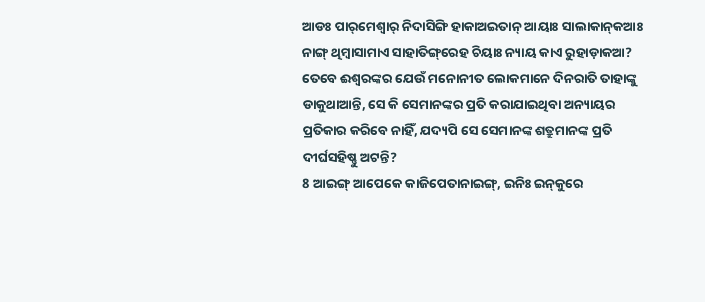ଆଡଃ ପାର୍‌ମେଶ୍ୱାର୍‌ ନିଦାସିଙ୍ଗି ହାକାଅଇତାନ୍‌ ଆୟାଃ ସାଲାକାନ୍‌କଆଃ ନାଙ୍ଗ୍‌ ଥିମ୍ବାସାମାଏ ସାହାତିଙ୍ଗ୍‌ରେହ ଚିୟାଃ ନ୍ୟାୟ କାଏ ରୁହାଡ଼ାକଆ?
ତେବେ ଈଶ୍ବରଙ୍କର ଯେଉଁ ମନୋନୀତ ଲୋକମାନେ ଦିନରାତି ତାହାଙ୍କୁ ଡାକୁଥାଆନ୍ତି, ସେ କି ସେମାନଙ୍କର ପ୍ରତି କରାଯାଇଥିବା ଅନ୍ୟାୟର ପ୍ରତିକାର କରିବେ ନାହିଁ, ଯଦ୍ୟପି ସେ ସେମାନଙ୍କ ଶତ୍ରୁମାନଙ୍କ ପ୍ରତି ଦୀର୍ଘସହିଷ୍ଣୁ ଅଟନ୍ତି?
8 ଆଇଙ୍ଗ୍‌ ଆପେକେ କାଜିପେତାନାଇଙ୍ଗ୍‌, ଇନିଃ ଇନ୍‌କୁରେ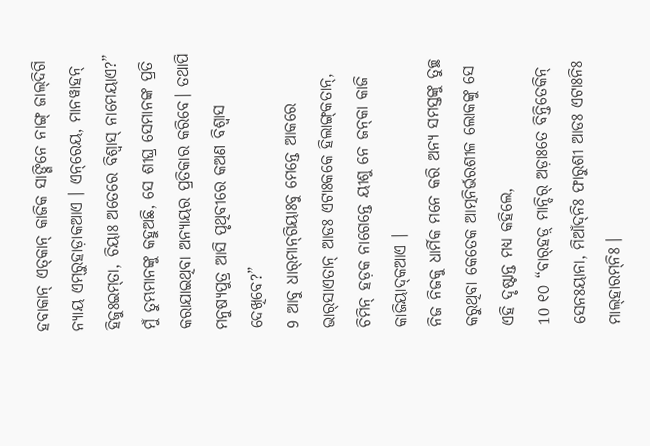ହବାକାନ୍‌ ଏତ୍‌କାନ୍‌ କାଜିକ ସାଙ୍ଗିନେ ନାଙ୍ଗ୍‌ ଜାଲ୍‌ଦିଗି ନ୍ୟାୟ ଏମ୍‌ରୁହାଡ଼ାକଆଏ । ଏନ୍‌ରେୟ, ମାନୱାହନ୍‌ ହିଜୁଃଇମ୍‌ତା, ଚିୟାଃ ଅତେରେ ବିଶ୍ୱାସ୍‌ ନାମେୟାଏ?”
ମୁଁ ତୁମ୍ଭମାନଙ୍କୁ କହୁଅଛି, ସେ ଶୀଘ୍ର ସେମାନଙ୍କ ପ୍ରତି କରାଯାଇଥିବା ଅନ୍ୟାୟର ପ୍ରତିକାର କରିବେ। ତଥାପି ମନୁଷ୍ୟପୁତ୍ର ଆସି ପୃଥିବୀରେ କଅଣ ବିଶ୍ୱାସ ଦେଖିବେ?”
9 ଆବୁ ଧାର୍‌ମାନ୍‌ଗିୟାଃବୁ ମେନ୍ତେ ଆକରେ ଭାର୍‌ସାଏତାନ୍ ଆଡଃ ଏଟାଃକକେ ହିଲାଙ୍ଗ୍‌କତାନ୍‌, ଚିମିନ୍‌ ହଡ଼କ ନାଗେନ୍ତେ ୟୀଶୁ ନେ ଜନ୍‌କା କାଜି କାଜିୟାଦ୍‌କଆଏ ।
ନିଜ ନିଜକୁ ଧାର୍ମିକ ମନେ କରି ଅନ୍ୟ ସମସ୍ତଙ୍କୁ ତୁଚ୍ଛ କରୁଥିବା କେତେକ ଆତ୍ମନିର୍ଭରଶୀଳ ଲୋକଙ୍କୁ ସେ ଏହି ଦୃଷ୍ଟାନ୍ତ ମଧ୍ୟ କହିଲେ,
10 ୧୦ “ବାର୍‌ହଡ଼୍‌ ମାନ୍ଦିର୍‌ ଅଡ଼ାଃତେ ବିନ୍ତିତେକିନ୍‌ ସେନଃୟାନା, ମିଆଁଦ୍‌ନିଃ ଫାରୁଶୀ ଆଡଃ ଏଟାଃନିଃ ମାଲ୍‌ହାରମ୍‌ନିଃ ।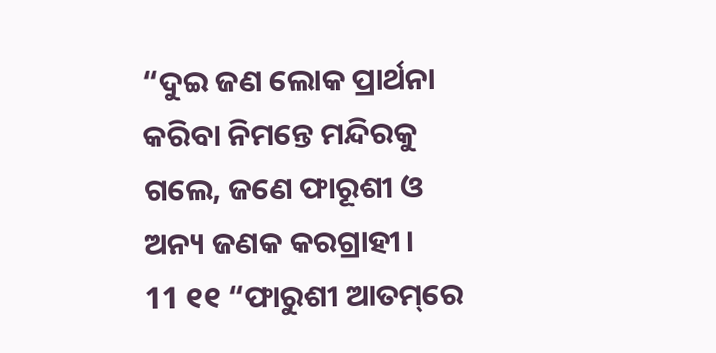“ଦୁଇ ଜଣ ଲୋକ ପ୍ରାର୍ଥନା କରିବା ନିମନ୍ତେ ମନ୍ଦିରକୁ ଗଲେ, ଜଣେ ଫାରୂଶୀ ଓ ଅନ୍ୟ ଜଣକ କରଗ୍ରାହୀ।
11 ୧୧ “ଫାରୁଶୀ ଆତମ୍‌ରେ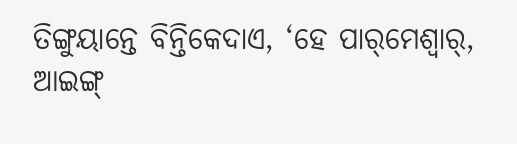ତିଙ୍ଗୁୟାନ୍ତେ ବିନ୍ତିକେଦାଏ, ‘ହେ ପାର୍‌ମେଶ୍ୱାର୍‌, ଆଇଙ୍ଗ୍‌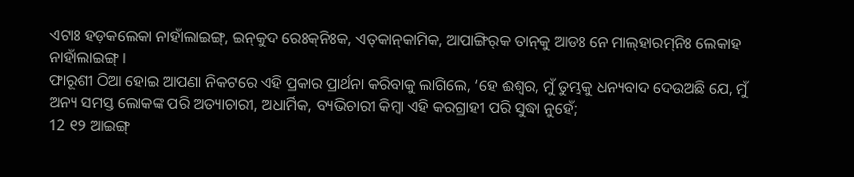ଏଟାଃ ହଡ଼କଲେକା ନାହାଁଲାଇଙ୍ଗ୍‌, ଇନ୍‌କୁଦ ରେଃକ୍‌ନିଃକ, ଏତ୍‌କାନ୍‌କାମିକ, ଆପାଙ୍ଗିର୍‌କ ତାନ୍‌କୁ ଆଡଃ ନେ ମାଲ୍‌ହାରମ୍‌ନିଃ ଲେକାହ ନାହାଁଲାଇଙ୍ଗ୍‌ ।
ଫାରୂଶୀ ଠିଆ ହୋଇ ଆପଣା ନିକଟରେ ଏହି ପ୍ରକାର ପ୍ରାର୍ଥନା କରିବାକୁ ଲାଗିଲେ, ‘ହେ ଈଶ୍ବର, ମୁଁ ତୁମ୍ଭକୁ ଧନ୍ୟବାଦ ଦେଉଅଛି ଯେ, ମୁଁ ଅନ୍ୟ ସମସ୍ତ ଲୋକଙ୍କ ପରି ଅତ୍ୟାଚାରୀ, ଅଧାର୍ମିକ, ବ୍ୟଭିଚାରୀ କିମ୍ବା ଏହି କରଗ୍ରାହୀ ପରି ସୁଦ୍ଧା ନୁହେଁ;
12 ୧୨ ଆଇଙ୍ଗ୍‌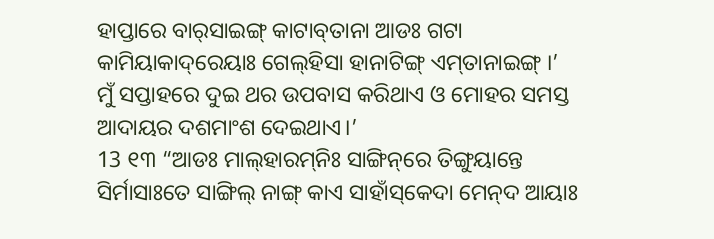ହାପ୍ତାରେ ବାର୍‌ସାଇଙ୍ଗ୍‌ କାଟାବ୍‌ତାନା ଆଡଃ ଗଟା କାମିୟାକାଦ୍‌ରେୟାଃ ଗେଲ୍‌ହିସା ହାନାଟିଙ୍ଗ୍‌ ଏମ୍‌ତାନାଇଙ୍ଗ୍‌ ।’
ମୁଁ ସପ୍ତାହରେ ଦୁଇ ଥର ଉପବାସ କରିଥାଏ ଓ ମୋହର ସମସ୍ତ ଆଦାୟର ଦଶମାଂଶ ଦେଇଥାଏ।’
13 ୧୩ “ଆଡଃ ମାଲ୍‌ହାରମ୍‌ନିଃ ସାଙ୍ଗିନ୍‌ରେ ତିଙ୍ଗୁୟାନ୍ତେ ସିର୍ମାସାଃତେ ସାଙ୍ଗିଲ୍‌ ନାଙ୍ଗ୍‌ କାଏ ସାହାଁସ୍‌କେଦା ମେନ୍‌ଦ ଆୟାଃ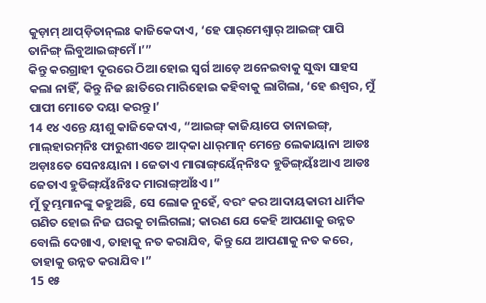କୁଡ଼ାମ୍‌ ଥାପ୍‌ଡ଼ିତାନ୍‌ଲଃ କାଜିକେଦାଏ, ‘ହେ ପାର୍‌ମେଶ୍ୱାର୍‌ ଆଇଙ୍ଗ୍‌ ପାପି ତାନିଙ୍ଗ୍‌ ଲିବୁଆଇଙ୍ଗ୍‌ମେଁ ।’”
କିନ୍ତୁ କରଗ୍ରାହୀ ଦୂରରେ ଠିଆ ହୋଇ ସ୍ୱର୍ଗ ଆଡ଼େ ଅନେଇବାକୁ ସୁଦ୍ଧା ସାହସ କଲା ନାହିଁ, କିନ୍ତୁ ନିଜ ଛାତିରେ ମାରିହୋଇ କହିବାକୁ ଲାଗିଲା, ‘ହେ ଈଶ୍ବର, ମୁଁ ପାପୀ ମୋତେ ଦୟା କରନ୍ତୁ।’
14 ୧୪ ଏନ୍ତେ ୟୀଶୁ କାଜିକେଦାଏ, “ଆଇଙ୍ଗ୍‌ କାଜିୟାପେ ତାନାଇଙ୍ଗ୍‌, ମାଲ୍‌ହାରମ୍‌ନିଃ ଫାରୁଶୀଏତେ ଆଦ୍‌କା ଧାର୍‌ମାନ୍‌ ମେନ୍ତେ ଲେକାୟାନା ଆଡଃ ଅଡ଼ାଃତେ ସେନଃୟାନା । ଜେତାଏ ମାରାଙ୍ଗ୍‌ୟେଁନ୍‌ନିଃଦ ହୁଡିଙ୍ଗ୍‌ୟଁଃଆଏ ଆଡଃ ଜେତାଏ ହୁଡିଙ୍ଗ୍‌ୟଃଁନିଃଦ ମାରାଙ୍ଗ୍‌ଆଁଃଏ ।”
ମୁଁ ତୁମ୍ଭମାନଙ୍କୁ କହୁଅଛି, ସେ ଲୋକ ନୁହେଁ, ବରଂ କର ଆଦାୟକାରୀ ଧାର୍ମିକ ଗଣିତ ହୋଇ ନିଜ ଘରକୁ ଚାଲିଗଲା; କାରଣ ଯେ କେହି ଆପଣାକୁ ଉନ୍ନତ ବୋଲି ଦେଖାଏ, ତାହାକୁ ନତ କରାଯିବ, କିନ୍ତୁ ଯେ ଆପଣାକୁ ନତ କରେ, ତାହାକୁ ଉନ୍ନତ କରାଯିବ।”
15 ୧୫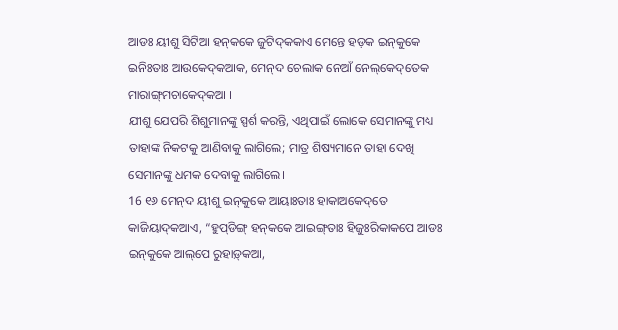ଆଡଃ ୟୀଶୁ ସିଟିଆ ହନ୍‌କକେ ଜୁଟିଦ୍‌କକାଏ ମେନ୍ତେ ହଡ଼କ ଇନ୍‌କୁକେ ଇନିଃତାଃ ଆଉକେଦ୍‌କଆକ, ମେନ୍‌ଦ ଚେଲାକ ନେଆଁ ନେଲ୍‌କେଦ୍‌ତେକ ମାରାଙ୍ଗ୍‌ମଚାକେଦ୍‌କଆ ।
ଯୀଶୁ ଯେପରି ଶିଶୁମାନଙ୍କୁ ସ୍ପର୍ଶ କରନ୍ତି, ଏଥିପାଇଁ ଲୋକେ ସେମାନଙ୍କୁ ମଧ୍ୟ ତାହାଙ୍କ ନିକଟକୁ ଆଣିବାକୁ ଲାଗିଲେ; ମାତ୍ର ଶିଷ୍ୟମାନେ ତାହା ଦେଖି ସେମାନଙ୍କୁ ଧମକ ଦେବାକୁ ଲାଗିଲେ।
16 ୧୬ ମେନ୍‌ଦ ୟୀଶୁ ଇନ୍‌କୁକେ ଆୟାଃତାଃ ହାକାଅକେଦ୍‌ତେ କାଜିୟାଦ୍‌କଆଏ, “ହୁପ୍‌ଡିଙ୍ଗ୍‌ ହନ୍‌କକେ ଆଇଙ୍ଗ୍‌ତାଃ ହିଜୁଃରିକାକପେ ଆଡଃ ଇନ୍‌କୁକେ ଆଲ୍‌ପେ ରୁହାଡ଼୍‌କଆ,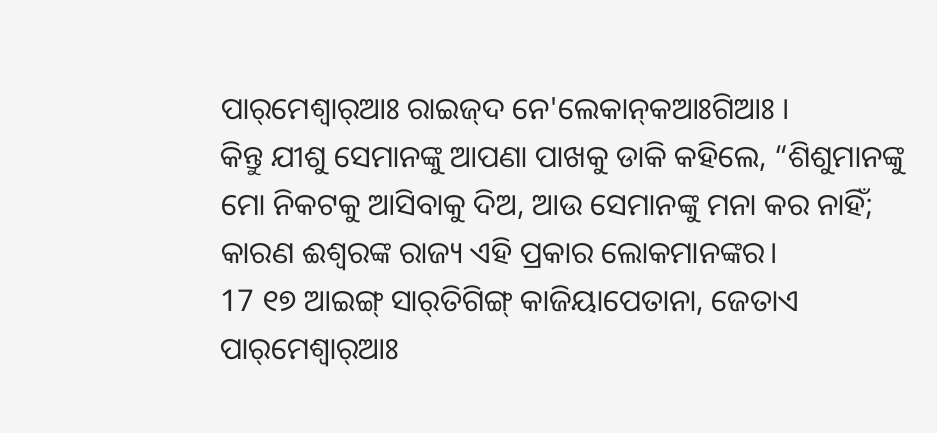ପାର୍‌ମେଶ୍ୱାର୍‌ଆଃ ରାଇଜ୍‌ଦ ନେ'ଲେକାନ୍‌କଆଃଗିଆଃ ।
କିନ୍ତୁ ଯୀଶୁ ସେମାନଙ୍କୁ ଆପଣା ପାଖକୁ ଡାକି କହିଲେ, “ଶିଶୁମାନଙ୍କୁ ମୋ ନିକଟକୁ ଆସିବାକୁ ଦିଅ, ଆଉ ସେମାନଙ୍କୁ ମନା କର ନାହିଁ; କାରଣ ଈଶ୍ବରଙ୍କ ରାଜ୍ୟ ଏହି ପ୍ରକାର ଲୋକମାନଙ୍କର।
17 ୧୭ ଆଇଙ୍ଗ୍‌ ସାର୍‌ତିଗିଙ୍ଗ୍‌ କାଜିୟାପେତାନା, ଜେତାଏ ପାର୍‌ମେଶ୍ୱାର୍‌ଆଃ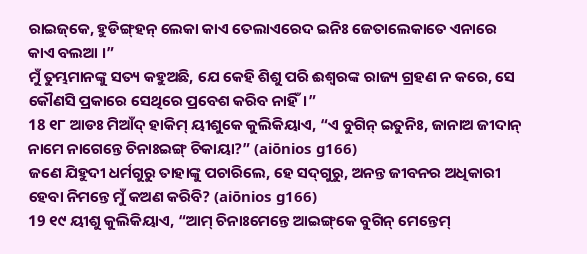ରାଇଜ୍‌କେ, ହୁଡିଙ୍ଗ୍‌ହନ୍‌ ଲେକା କାଏ ତେଲାଏରେଦ ଇନିଃ ଜେତାଲେକାତେ ଏନାରେ କାଏ ବଲଆ ।”
ମୁଁ ତୁମ୍ଭମାନଙ୍କୁ ସତ୍ୟ କହୁଅଛି, ଯେ କେହି ଶିଶୁ ପରି ଈଶ୍ବରଙ୍କ ରାଜ୍ୟ ଗ୍ରହଣ ନ କରେ, ସେ କୌଣସି ପ୍ରକାରେ ସେଥିରେ ପ୍ରବେଶ କରିବ ନାହିଁ।”
18 ୧୮ ଆଡଃ ମିଆଁଦ୍‌ ହାକିମ୍‌ ୟୀଶୁକେ କୁଲିକିୟାଏ, “ଏ ବୁଗିନ୍‌ ଇତୁନିଃ, ଜାନାଅ ଜୀଦାନ୍‌ ନାମେ ନାଗେନ୍ତେ ଚିନାଃଇଙ୍ଗ୍‌ ଚିକାୟା?” (aiōnios g166)
ଜଣେ ଯିହୁଦୀ ଧର୍ମଗୁରୁ ତାହାଙ୍କୁ ପଚାରିଲେ, ହେ ସଦ୍‌ଗୁରୁ, ଅନନ୍ତ ଜୀବନର ଅଧିକାରୀ ହେବା ନିମନ୍ତେ ମୁଁ କଅଣ କରିବି? (aiōnios g166)
19 ୧୯ ୟୀଶୁ କୁଲିକିୟାଏ, “ଆମ୍‌ ଚିନାଃମେନ୍ତେ ଆଇଙ୍ଗ୍‌କେ ବୁଗିନ୍‌ ମେନ୍ତେମ୍‌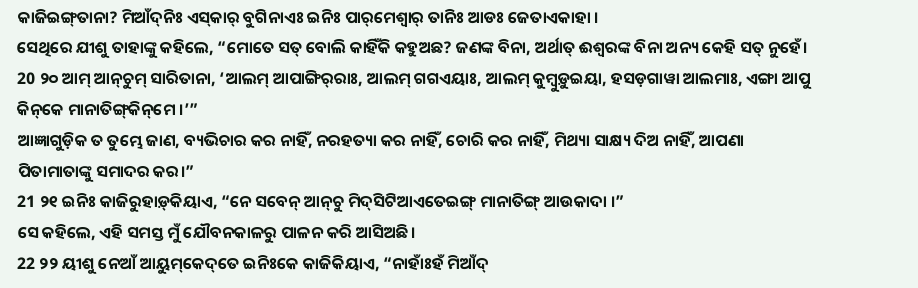କାଜିଇଙ୍ଗ୍‌ତାନା? ମିଆଁଦ୍‌ନିଃ ଏସ୍‌କାର୍‌ ବୁଗିନାଏଃ ଇନିଃ ପାର୍‌ମେଶ୍ୱାର୍‌ ତାନିଃ ଆଡଃ ଜେତାଏକାହା ।
ସେଥିରେ ଯୀଶୁ ତାହାଙ୍କୁ କହିଲେ, “ମୋତେ ସତ୍ ବୋଲି କାହିଁକି କହୁଅଛ? ଜଣଙ୍କ ବିନା, ଅର୍ଥାତ୍‍ ଈଶ୍ବରଙ୍କ ବିନା ଅନ୍ୟ କେହି ସତ୍ ନୁହେଁ।
20 ୨୦ ଆମ୍‌ ଆନ୍‌ଚୁମ୍‌ ସାରିତାନା, ‘ଆଲମ୍‌ ଆପାଙ୍ଗିର୍‌ରାଃ, ଆଲମ୍‌ ଗଗଏୟାଃ, ଆଲମ୍‌ କୁମ୍ବୁଡ଼ୁଇୟା, ହସଡ଼ଗାୱା ଆଲମାଃ, ଏଙ୍ଗା ଆପୁ କିନ୍‌କେ ମାନାତିଙ୍ଗ୍‌କିନ୍‌ମେ ।’”
ଆଜ୍ଞାଗୁଡ଼ିକ ତ ତୁମ୍ଭେ ଜାଣ, ବ୍ୟଭିଚାର କର ନାହିଁ, ନରହତ୍ୟା କର ନାହିଁ, ଚୋରି କର ନାହିଁ, ମିଥ୍ୟା ସାକ୍ଷ୍ୟ ଦିଅ ନାହିଁ, ଆପଣା ପିତାମାତାଙ୍କୁ ସମାଦର କର।”
21 ୨୧ ଇନିଃ କାଜିରୁହାଡ଼୍‌କିୟାଏ, “ନେ ସବେନ୍‌ ଆନ୍‌ଚୁ ମିଦ୍‌ସିଟିଆଏତେଇଙ୍ଗ୍‌ ମାନାତିଙ୍ଗ୍‌ ଆଉକାଦା ।”
ସେ କହିଲେ, ଏହି ସମସ୍ତ ମୁଁ ଯୌବନକାଳରୁ ପାଳନ କରି ଆସିଅଛି।
22 ୨୨ ୟୀଶୁ ନେଆଁ ଆୟୁମ୍‌କେଦ୍‌ତେ ଇନିଃକେ କାଜିକିୟାଏ, “ନାହାଃଁହଁ ମିଆଁଦ୍‌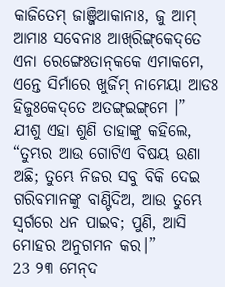କାଜିତେମ୍‌ ଜାଞ୍ଜିଆକାନାଃ, ଜୁ ଆମ୍‌ ଆମାଃ ସବେନାଃ ଆଖ୍‌ରିଙ୍ଗ୍‌କେଦ୍‌ତେ ଏନା ରେଙ୍ଗେଃତାନ୍‌କକେ ଏମାକମେ, ଏନ୍ତେ ସିର୍ମାରେ ଖୁର୍ଜିମ୍‌ ନାମେୟା ଆଡଃ ହିଜୁଃକେଦ୍‌ତେ ଅତଙ୍ଗ୍‌ଇଙ୍ଗ୍‌ମେ ।”
ଯୀଶୁ ଏହା ଶୁଣି ତାହାଙ୍କୁ କହିଲେ, “ତୁମ୍ଭର ଆଉ ଗୋଟିଏ ବିଷୟ ଉଣା ଅଛି; ତୁମ୍ଭେ ନିଜର ସବୁ ବିକି ଦେଇ ଗରିବମାନଙ୍କୁ ବାଣ୍ଟିଦିଅ, ଆଉ ତୁମ୍ଭେ ସ୍ୱର୍ଗରେ ଧନ ପାଇବ; ପୁଣି, ଆସି ମୋହର ଅନୁଗମନ କର।”
23 ୨୩ ମେନ୍‌ଦ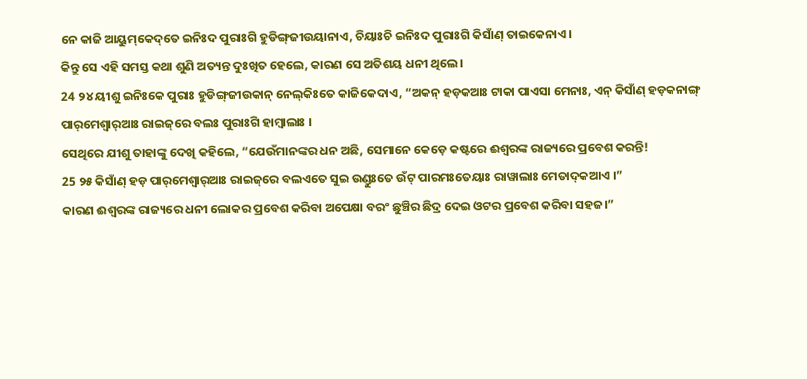ନେ କାଜି ଆୟୁମ୍‌କେଦ୍‌ତେ ଇନିଃଦ ପୁରାଃଗି ହୁଡିଙ୍ଗ୍‌ଜୀଉୟାନାଏ, ଚିୟାଃଚି ଇନିଃଦ ପୁରାଃଗି କିସାଁଣ୍‌ ତାଇକେନାଏ ।
କିନ୍ତୁ ସେ ଏହି ସମସ୍ତ କଥା ଶୁଣି ଅତ୍ୟନ୍ତ ଦୁଃଖିତ ହେଲେ, କାରଣ ସେ ଅତିଶୟ ଧନୀ ଥିଲେ।
24 ୨୪ ୟୀଶୁ ଇନିଃକେ ପୁରାଃ ହୁଡିଙ୍ଗ୍‌ଜୀଉକାନ୍‌ ନେଲ୍‌କିଃତେ କାଜିକେଦାଏ, “ଅକନ୍‌ ହଡ଼କଆଃ ଟାକା ପାଏସା ମେନାଃ, ଏନ୍‌ କିସାଁଣ୍‌ ହଡ଼କନାଙ୍ଗ୍‌ ପାର୍‌ମେଶ୍ୱାର୍‌ଆଃ ରାଇଜ୍‌ରେ ବଲଃ ପୁରାଃଗି ହାମ୍ୱାଲାଃ ।
ସେଥିରେ ଯୀଶୁ ତାହାଙ୍କୁ ଦେଖି କହିଲେ, “ଯେଉଁମାନଙ୍କର ଧନ ଅଛି, ସେମାନେ କେଡ଼େ କଷ୍ଟରେ ଈଶ୍ବରଙ୍କ ରାଜ୍ୟରେ ପ୍ରବେଶ କରନ୍ତି!
25 ୨୫ କିସାଁଣ୍‌ ହଡ଼ ପାର୍‌ମେଶ୍ୱାର୍‌ଆଃ ରାଇଜ୍‌ରେ ବଲଏତେ ସୁଇ ଉଣ୍ଡୁଃତେ ଉଁଟ୍‌ ପାରମଃତେୟାଃ ରାୱାଲାଃ ମେତାଦ୍‌କଆଏ ।”
କାରଣ ଈଶ୍ବରଙ୍କ ରାଜ୍ୟରେ ଧନୀ ଲୋକର ପ୍ରବେଶ କରିବା ଅପେକ୍ଷା ବରଂ ଛୁଞ୍ଚିର ଛିଦ୍ର ଦେଇ ଓଟର ପ୍ରବେଶ କରିବା ସହଜ।”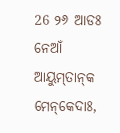26 ୨୬ ଆଡଃ ନେଆଁ ଆୟୁମ୍‌ତାନ୍‌କ ମେନ୍‌କେଦାଃ,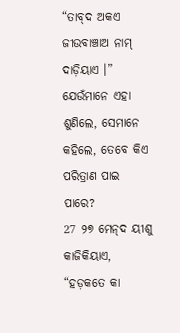“ତାବ୍‌ଦ ଅକଏ ଜୀଉବାଞ୍ଚାଅ ନାମ୍‌ ଦାଡ଼ିୟାଏ ।”
ଯେଉଁମାନେ ଏହା ଶୁଣିଲେ, ସେମାନେ କହିଲେ, ତେବେ କିଏ ପରିତ୍ରାଣ ପାଇ ପାରେ?
27 ୨୭ ମେନ୍‌ଦ ୟୀଶୁ କାଜିକିୟାଏ, “ହଡ଼କତେ କା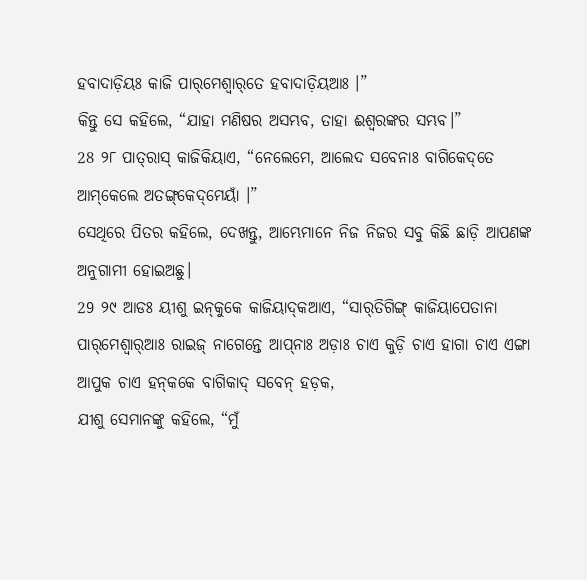ହବାଦାଡ଼ିୟଃ କାଜି ପାର୍‌ମେଶ୍ୱାର୍‌ତେ ହବାଦାଡ଼ିୟଆଃ ।”
କିନ୍ତୁ ସେ କହିଲେ, “ଯାହା ମଣିଷର ଅସମ୍ଭବ, ତାହା ଈଶ୍ବରଙ୍କର ସମ୍ଭବ।”
28 ୨୮ ପାତ୍‌ରାସ୍‌ କାଜିକିୟାଏ, “ନେଲେମେ, ଆଲେଦ ସବେନାଃ ବାଗିକେଦ୍‌ତେ ଆମ୍‌କେଲେ ଅତଙ୍ଗ୍‌କେଦ୍‌ମେୟାଁ ।”
ସେଥିରେ ପିତର କହିଲେ, ଦେଖନ୍ତୁ, ଆମ୍ଭେମାନେ ନିଜ ନିଜର ସବୁ କିଛି ଛାଡ଼ି ଆପଣଙ୍କ ଅନୁଗାମୀ ହୋଇଅଛୁ।
29 ୨୯ ଆଡଃ ୟୀଶୁ ଇନ୍‌କୁକେ କାଜିୟାଦ୍‌କଆଏ, “ସାର୍‌ତିଗିଙ୍ଗ୍‌ କାଜିୟାପେତାନା ପାର୍‌ମେଶ୍ୱାର୍‌ଆଃ ରାଇଜ୍‌ ନାଗେନ୍ତେ ଆପ୍‌ନାଃ ଅଡ଼ାଃ ଚାଏ କୁଡ଼ି ଚାଏ ହାଗା ଚାଏ ଏଙ୍ଗା ଆପୁକ ଚାଏ ହନ୍‌କକେ ବାଗିକାଦ୍‌ ସବେନ୍‌ ହଡ଼କ,
ଯୀଶୁ ସେମାନଙ୍କୁ କହିଲେ, “ମୁଁ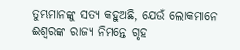ତୁମ୍ଭମାନଙ୍କୁ ସତ୍ୟ କହୁଅଛି, ଯେଉଁ ଲୋକମାନେ ଈଶ୍ବରଙ୍କ ରାଜ୍ୟ ନିମନ୍ତେ ଗୃହ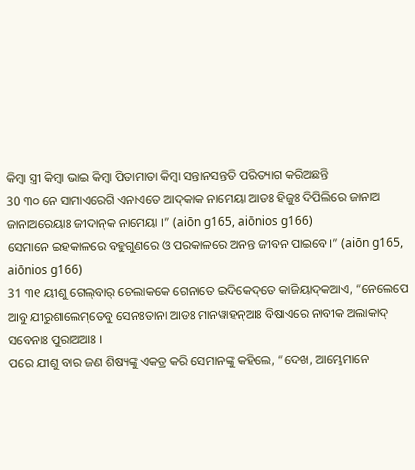କିମ୍ବା ସ୍ତ୍ରୀ କିମ୍ବା ଭାଇ କିମ୍ବା ପିତାମାତା କିମ୍ବା ସନ୍ତାନସନ୍ତତି ପରିତ୍ୟାଗ କରିଅଛନ୍ତି
30 ୩୦ ନେ ସାମାଏରେଗି ଏନାଏତେ ଆଦ୍‌କାକ ନାମେୟା ଆଡଃ ହିଜୁଃ ଦିପିଲିରେ ଜାନାଅ ଜାନାଅରେୟାଃ ଜୀଦାନ୍‌କ ନାମେୟା ।” (aiōn g165, aiōnios g166)
ସେମାନେ ଇହକାଳରେ ବହୁଗୁଣରେ ଓ ପରକାଳରେ ଅନନ୍ତ ଜୀବନ ପାଇବେ।” (aiōn g165, aiōnios g166)
31 ୩୧ ୟୀଶୁ ଗେଲ୍‌ବାର୍‌ ଚେଲାକକେ ଗେନାତେ ଇଦିକେଦ୍‌ତେ କାଜିୟାଦ୍‌କଆଏ, “ନେଲେପେ ଆବୁ ଯୀରୁଶାଲେମ୍‌ତେବୁ ସେନଃତାନା ଆଡଃ ମାନୱାହନ୍‌ଆଃ ବିଷାଏରେ ନାବୀକ ଅଲାକାଦ୍‌ ସବେନାଃ ପୁରାଅଆଃ ।
ପରେ ଯୀଶୁ ବାର ଜଣ ଶିଷ୍ୟଙ୍କୁ ଏକତ୍ର କରି ସେମାନଙ୍କୁ କହିଲେ, “ଦେଖ, ଆମ୍ଭେମାନେ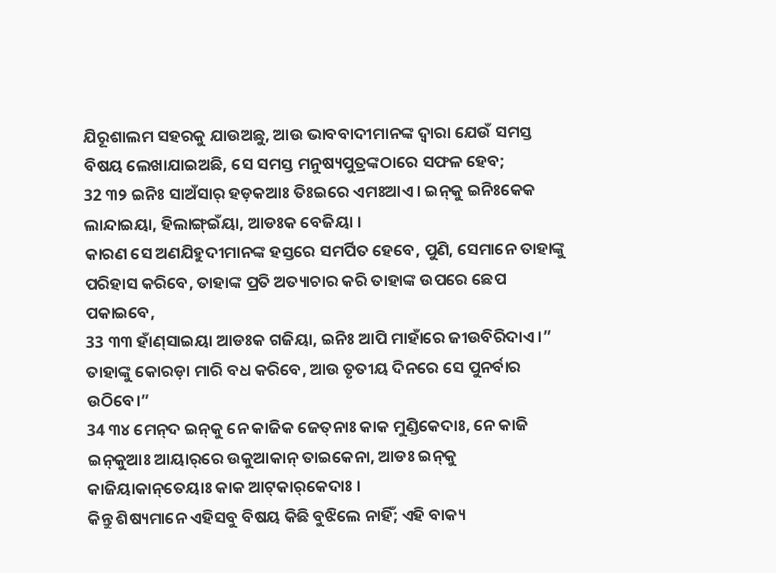ଯିରୂଶାଲମ ସହରକୁ ଯାଉଅଛୁ, ଆଉ ଭାବବାଦୀମାନଙ୍କ ଦ୍ୱାରା ଯେଉଁ ସମସ୍ତ ବିଷୟ ଲେଖାଯାଇଅଛି, ସେ ସମସ୍ତ ମନୁଷ୍ୟପୁତ୍ରଙ୍କଠାରେ ସଫଳ ହେବ;
32 ୩୨ ଇନିଃ ସାଅଁସାର୍‌ ହଡ଼କଆଃ ତିଃଇରେ ଏମଃଆଏ । ଇନ୍‌କୁ ଇନିଃକେକ ଲାନ୍ଦାଇୟା, ହିଲାଙ୍ଗ୍‌ଇଁୟା, ଆଡଃକ ବେଜିୟା ।
କାରଣ ସେ ଅଣଯିହୁଦୀମାନଙ୍କ ହସ୍ତରେ ସମର୍ପିତ ହେବେ, ପୁଣି, ସେମାନେ ତାହାଙ୍କୁ ପରିହାସ କରିବେ, ତାହାଙ୍କ ପ୍ରତି ଅତ୍ୟାଚାର କରି ତାହାଙ୍କ ଉପରେ ଛେପ ପକାଇବେ,
33 ୩୩ ହାଁଣ୍‌ସାଇୟା ଆଡଃକ ଗଜିୟା, ଇନିଃ ଆପି ମାହାଁରେ ଜୀଉବିରିଦାଏ ।”
ତାହାଙ୍କୁ କୋରଡ଼ା ମାରି ବଧ କରିବେ, ଆଉ ତୃତୀୟ ଦିନରେ ସେ ପୁନର୍ବାର ଉଠିବେ।”
34 ୩୪ ମେନ୍‌ଦ ଇନ୍‌କୁ ନେ କାଜିକ ଜେତ୍‌ନାଃ କାକ ମୁଣ୍ଡିକେଦାଃ, ନେ କାଜି ଇନ୍‌କୁଆଃ ଆୟାର୍‌ରେ ଉକୁଆକାନ୍‌ ତାଇକେନା, ଆଡଃ ଇନ୍‌କୁ କାଜିୟାକାନ୍‌ତେୟାଃ କାକ ଆଟ୍‌କାର୍‌କେଦାଃ ।
କିନ୍ତୁ ଶିଷ୍ୟମାନେ ଏହିସବୁ ବିଷୟ କିଛି ବୁଝିଲେ ନାହିଁ; ଏହି ବାକ୍ୟ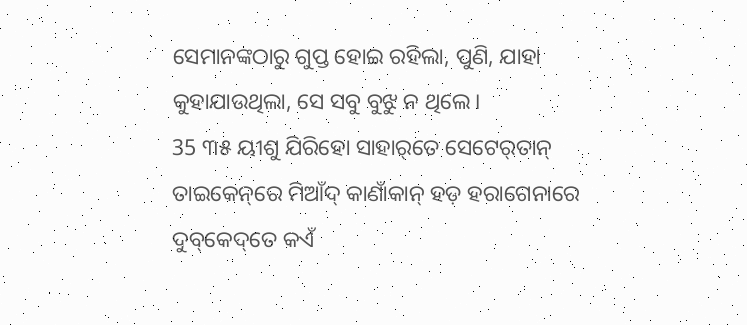ସେମାନଙ୍କଠାରୁ ଗୁପ୍ତ ହୋଇ ରହିଲା, ପୁଣି, ଯାହା କୁହାଯାଉଥିଲା, ସେ ସବୁ ବୁଝୁ ନ ଥିଲେ।
35 ୩୫ ୟୀଶୁ ଯିରିହୋ ସାହାର୍‌ତେ ସେଟେର୍‌ତାନ୍‌ ତାଇକେନ୍‌ରେ ମିଆଁଦ୍‌ କାଣାଁକାନ୍‌ ହଡ଼ ହରାଗେନାରେ ଦୁବ୍‌କେଦ୍‌ତେ କଏଁ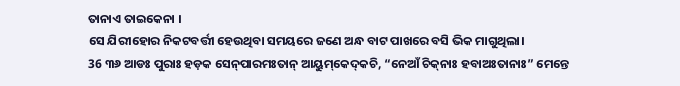ତାନାଏ ତାଇକେନା ।
ସେ ଯିରୀହୋର ନିକଟବର୍ତ୍ତୀ ହେଉଥିବା ସମୟରେ ଜଣେ ଅନ୍ଧ ବାଟ ପାଖରେ ବସି ଭିକ ମାଗୁଥିଲା।
36 ୩୬ ଆଡଃ ପୁରାଃ ହଡ଼କ ସେନ୍‌ପାରମଃତାନ୍‌ ଆୟୁମ୍‌କେଦ୍‌କଚି, “ନେଆଁ ଚିକ୍‌ନାଃ ହବାଅଃତାନାଃ” ମେନ୍ତେ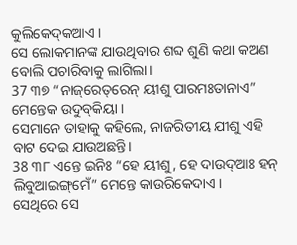କୁଲିକେଦ୍‌କଆଏ ।
ସେ ଲୋକମାନଙ୍କ ଯାଉଥିବାର ଶବ୍ଦ ଶୁଣି କଥା କଅଣ ବୋଲି ପଚାରିବାକୁ ଲାଗିଲା।
37 ୩୭ “ନାଜ୍‌ରେତ୍‌ରେନ୍‌ ୟୀଶୁ ପାରମଃତାନାଏ” ମେନ୍ତେକ ଉଦୁବ୍‌କିୟା ।
ସେମାନେ ତାହାକୁ କହିଲେ, ନାଜରିତୀୟ ଯୀଶୁ ଏହି ବାଟ ଦେଇ ଯାଉଅଛନ୍ତି।
38 ୩୮ ଏନ୍ତେ ଇନିଃ “ହେ ୟୀଶୁ, ହେ ଦାଉଦ୍‌ଆଃ ହନ୍‌ ଲିବୁଆଇଙ୍ଗ୍‌ମେଁ” ମେନ୍ତେ କାଉରିକେଦାଏ ।
ସେଥିରେ ସେ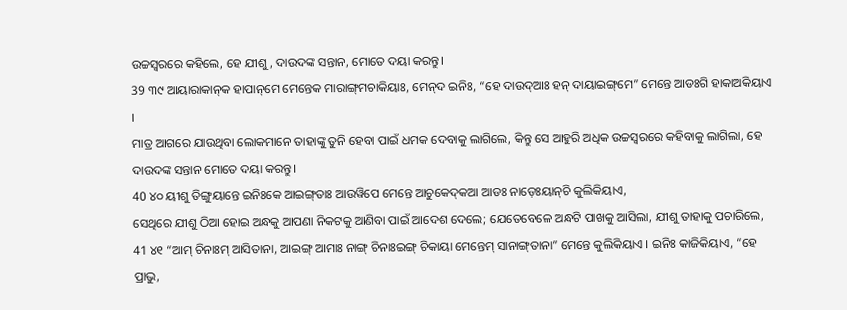ଉଚ୍ଚସ୍ୱରରେ କହିଲେ, ହେ ଯୀଶୁ, ଦାଉଦଙ୍କ ସନ୍ତାନ, ମୋତେ ଦୟା କରନ୍ତୁ।
39 ୩୯ ଆୟାରାକାନ୍‌କ ହାପାନ୍‌ମେ ମେନ୍ତେକ ମାରାଙ୍ଗ୍‌ମଚାକିୟାଃ, ମେନ୍‌ଦ ଇନିଃ, “ହେ ଦାଉଦ୍‌ଆଃ ହନ୍‌ ଦାୟାଇଙ୍ଗ୍‌ମେ” ମେନ୍ତେ ଆଡଃଗି ହାକାଅକିୟାଏ ।
ମାତ୍ର ଆଗରେ ଯାଉଥିବା ଲୋକମାନେ ତାହାଙ୍କୁ ତୁନି ହେବା ପାଇଁ ଧମକ ଦେବାକୁ ଲାଗିଲେ, କିନ୍ତୁ ସେ ଆହୁରି ଅଧିକ ଉଚ୍ଚସ୍ୱରରେ କହିବାକୁ ଲାଗିଲା, ହେ ଦାଉଦଙ୍କ ସନ୍ତାନ ମୋତେ ଦୟା କରନ୍ତୁ।
40 ୪୦ ୟୀଶୁ ତିଙ୍ଗୁୟାନ୍ତେ ଇନିଃକେ ଆଇଙ୍ଗ୍‌ତାଃ ଆଉୱିପେ ମେନ୍ତେ ଆଚୁକେଦ୍‌କଆ ଆଡଃ ନାଡ଼େଃୟାନ୍‌ଚି କୁଲିକିୟାଏ,
ସେଥିରେ ଯୀଶୁ ଠିଆ ହୋଇ ଅନ୍ଧକୁ ଆପଣା ନିକଟକୁ ଆଣିବା ପାଇଁ ଆଦେଶ ଦେଲେ; ଯେତେବେଳେ ଅନ୍ଧଟି ପାଖକୁ ଆସିଲା, ଯୀଶୁ ତାହାକୁ ପଚାରିଲେ,
41 ୪୧ “ଆମ୍‌ ଚିନାଃମ୍‌ ଆସିତାନା, ଆଇଙ୍ଗ୍‌ ଆମାଃ ନାଙ୍ଗ୍‌ ଚିନାଃଇଙ୍ଗ୍‌ ଚିକାୟା ମେନ୍ତେମ୍ ସାନାଙ୍ଗ୍‌ତାନା” ମେନ୍ତେ କୁଲିକିୟାଏ । ଇନିଃ କାଜିକିୟାଏ, “ହେ ପ୍ରାଭୁ,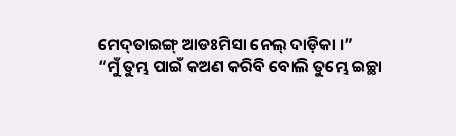ମେଦ୍‌ତାଇଙ୍ଗ୍‌ ଆଡଃମିସା ନେଲ୍‌ ଦାଡ଼ିକା ।”
“ମୁଁ ତୁମ୍ଭ ପାଇଁ କଅଣ କରିବି ବୋଲି ତୁମ୍ଭେ ଇଚ୍ଛା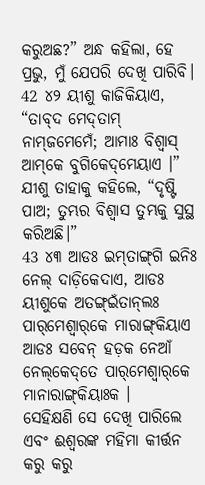କରୁଅଛ?” ଅନ୍ଧ କହିଲା, ହେ ପ୍ରଭୁ, ମୁଁ ଯେପରି ଦେଖି ପାରିବି।
42 ୪୨ ୟୀଶୁ କାଜିକିୟାଏ, “ତାବ୍‌ଦ ମେଦ୍‌ତାମ୍‌ ନାମ୍‌ଜମେମେଁ; ଆମାଃ ବିଶ୍ୱାସ୍‌ ଆମ୍‌କେ ବୁଗିକେଦ୍‌ମେୟାଏ ।”
ଯୀଶୁ ତାହାକୁ କହିଲେ, “ଦୃଷ୍ଟି ପାଅ; ତୁମ୍ଭର ବିଶ୍ୱାସ ତୁମ୍ଭକୁ ସୁସ୍ଥ କରିଅଛି।”
43 ୪୩ ଆଡଃ ଇମ୍‌ତାଙ୍ଗ୍‌ଗି ଇନିଃ ନେଲ୍‌ ଦାଡ଼ିକେଦାଏ, ଆଡଃ ୟୀଶୁକେ ଅତଙ୍ଗ୍‌ଇଁତାନ୍‌ଲଃ ପାର୍‌ମେଶ୍ୱାର୍‌କେ ମାରାଙ୍ଗ୍‌କିୟାଏ ଆଡଃ ସବେନ୍‌ ହଡ଼କ ନେଆଁ ନେଲ୍‌କେଦ୍‌ତେ ପାର୍‌ମେଶ୍ୱାର୍‌କେ ମାନାରାଙ୍ଗ୍‌କିୟାଃକ ।
ସେହିକ୍ଷଣି ସେ ଦେଖି ପାରିଲେ ଏବଂ ଈଶ୍ବରଙ୍କ ମହିମା କୀର୍ତ୍ତନ କରୁ କରୁ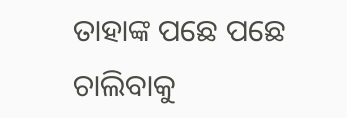ତାହାଙ୍କ ପଛେ ପଛେ ଚାଲିବାକୁ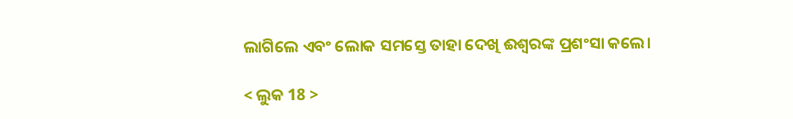ଲାଗିଲେ ଏବଂ ଲୋକ ସମସ୍ତେ ତାହା ଦେଖି ଈଶ୍ବରଙ୍କ ପ୍ରଶଂସା କଲେ।

< ଲୁକ 18 >